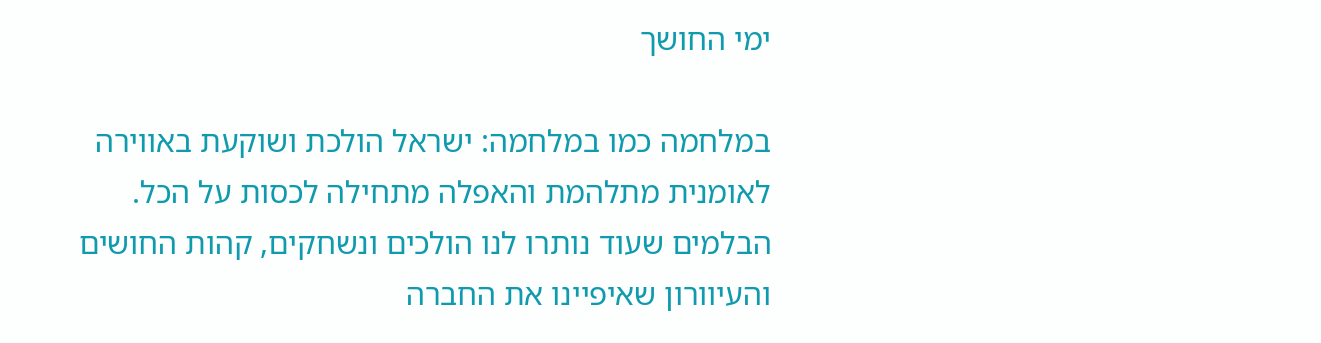ימי החושך

במלחמה כמו במלחמה: ישראל הולכת ושוקעת באווירה לאומנית מתלהמת והאפלה מתחילה לכסות על הכל. הבלמים שעוד נותרו לנו הולכים ונשחקים, קהות החושים והעיוורון שאיפיינו את החברה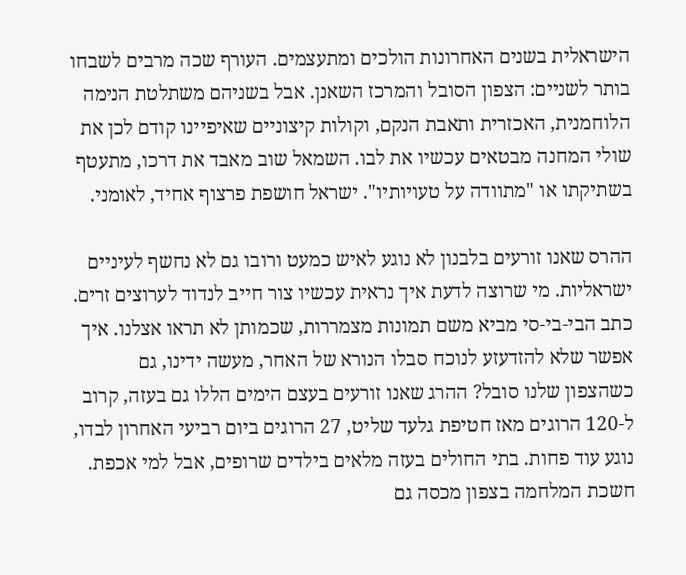הישראלית בשנים האחרונות הולכים ומתעצמים. העורף שכה מרבים לשבחו בותר לשניים: הצפון הסובל והמרכז השאנן. אבל בשניהם משתלטת הנימה הלוחמנית, האכזרית ותאבת הנקם, וקולות קיצוניים שאיפיינו קודם לכן את שולי המחנה מבטאים עכשיו את לבו. השמאל שוב מאבד את דרכו, מתעטף בשתיקתו או "מתוודה על טעויותיו". ישראל חושפת פרצוף אחיד, לאומני.

ההרס שאנו זורעים בלבנון לא נוגע לאיש כמעט ורובו גם לא נחשף לעיניים ישראליות. מי שרוצה לדעת איך נראית עכשיו צור חייב לנדוד לערוצים זרים. כתב הבי-בי-סי מביא משם תמונות מצמררות, שכמותן לא תראו אצלנו. איך אפשר שלא להזדעזע לנוכח סבלו הנורא של האחר, מעשה ידינו, גם כשהצפון שלנו סובל? ההרג שאנו זורעים בעצם הימים הללו גם בעזה, קרוב ל-120 הרוגים מאז חטיפת גלעד שליט, 27 הרוגים ביום רביעי האחרון לבדו, נוגע עוד פחות. בתי החולים בעזה מלאים בילדים שרופים, אבל למי אכפת. חשכת המלחמה בצפון מכסה גם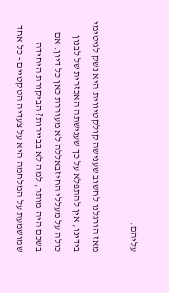עליהם.

מאז הורגלנו לחשוב שענישה קולקטיווית היא נשק לגיטימי בידינו, אין להתפלא על כך שענישתה האכזרית של לבנון כולה על מעללי החיזבאללה לא מעוררת כאן כל דיון. אם בשכם היה מותר, למה לא בביירות? הביקורת היחידה שמושמעת על המלחמה היא על צעדיה הטקטיים - כל אחד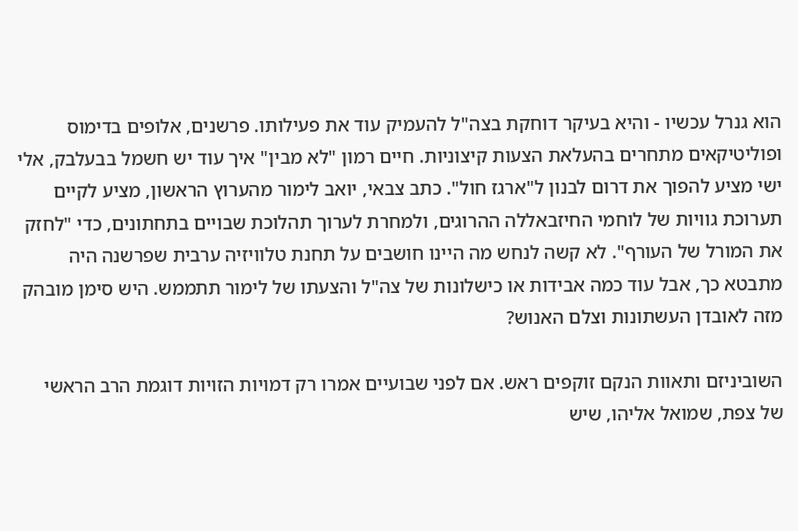הוא גנרל עכשיו - והיא בעיקר דוחקת בצה"ל להעמיק עוד את פעילותו. פרשנים, אלופים בדימוס ופוליטיקאים מתחרים בהעלאת הצעות קיצוניות. חיים רמון "לא מבין" איך עוד יש חשמל בבעלבק, אלי ישי מציע להפוך את דרום לבנון ל"ארגז חול". כתב צבאי, יואב לימור מהערוץ הראשון, מציע לקיים תערוכת גוויות של לוחמי החיזבאללה ההרוגים, ולמחרת לערוך תהלוכת שבויים בתחתונים, כדי "לחזק את המורל של העורף". לא קשה לנחש מה היינו חושבים על תחנת טלוויזיה ערבית שפרשנה היה מתבטא כך, אבל עוד כמה אבידות או כישלונות של צה"ל והצעתו של לימור תתממש. היש סימן מובהק מזה לאובדן העשתונות וצלם האנוש?

השוביניזם ותאוות הנקם זוקפים ראש. אם לפני שבועיים אמרו רק דמויות הזויות דוגמת הרב הראשי של צפת, שמואל אליהו, שיש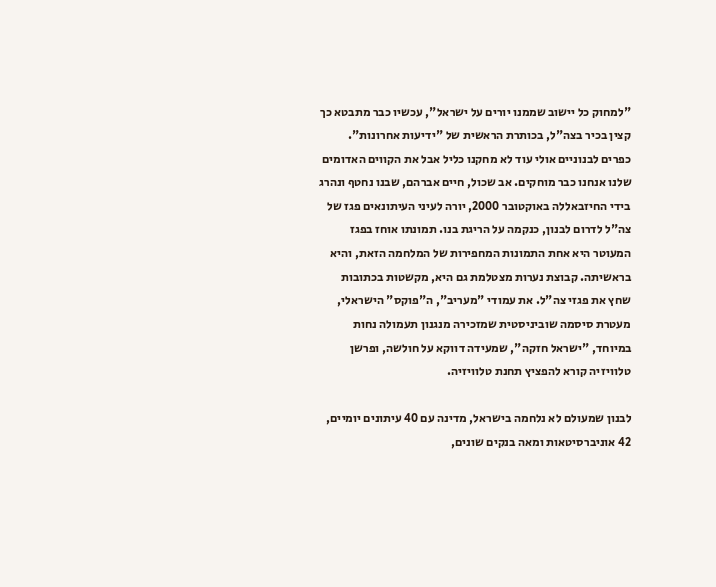"למחוק כל יישוב שממנו יורים על ישראל", עכשיו כבר מתבטא כך קצין בכיר בצה"ל, בכותרת הראשית של "ידיעות אחרונות". כפרים לבנוניים אולי עוד לא מחקנו כליל אבל את הקווים האדומים שלנו אנחנו כבר מוחקים. אב שכול, חיים אברהם, שבנו נחטף ונהרג בידי החיזבאללה באוקטובר 2000, יורה לעיני העיתונאים פגז של צה"ל לדרום לבנון, כנקמה על הריגת בנו. תמונתו אוחז בפגז המעוטר היא אחת התמונות המחפירות של המלחמה הזאת, והיא בראשיתה. קבוצת נערות מצטלמת גם היא, מקשטות בכתובות שחץ את פגזי צה"ל. את עמודי "מעריב", ה"פוקס" הישראלי, מעטרת סיסמה שוביניסטית שמזכירה מנגנון תעמולה נחות במיוחד, "ישראל חזקה", שמעידה דווקא על חולשה, ופרשן טלוויזיה קורא להפציץ תחנת טלוויזיה.

לבנון שמעולם לא נלחמה בישראל, מדינה עם 40 עיתונים יומיים, 42 אוניברסיטאות ומאה בנקים שונים,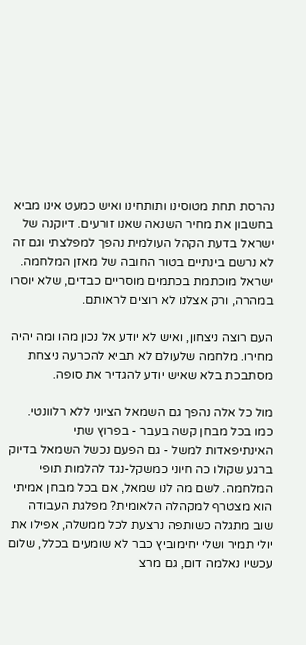נהרסת תחת מטוסינו ותותחינו ואיש כמעט אינו מביא בחשבון את מחיר השנאה שאנו זורעים. דיוקנה של ישראל בדעת הקהל העולמית נהפך למפלצתי וגם זה לא נרשם בינתיים בטור החובה של מאזן המלחמה. ישראל מוכתמת בכתמים מוסריים כבדים, שלא יוסרו במהרה, ורק אצלנו לא רוצים לראותם.

העם רוצה ניצחון, ואיש לא יודע אל נכון מהו ומה יהיה מחירו. מלחמה שלעולם לא תביא להכרעה ניצחת מסתבכת בלא שאיש יודע להגדיר את סופה.

מול כל אלה נהפך גם השמאל הציוני ללא רלוונטי. כמו בכל מבחן קשה בעבר - בפרוץ שתי האינתיפאדות למשל - גם הפעם נכשל השמאל בדיוק ברגע שקולו כה חיוני כמשקל-נגד להלמות תופי המלחמה. לשם מה לנו שמאל, אם בכל מבחן אמיתי הוא מצטרף למקהלה הלאומית? מפלגת העבודה שוב מתגלה כשותפה נרצעת לכל ממשלה, אפילו את יולי תמיר ושלי יחימוביץ כבר לא שומעים בכלל, שלום עכשיו נאלמה דום, גם מרצ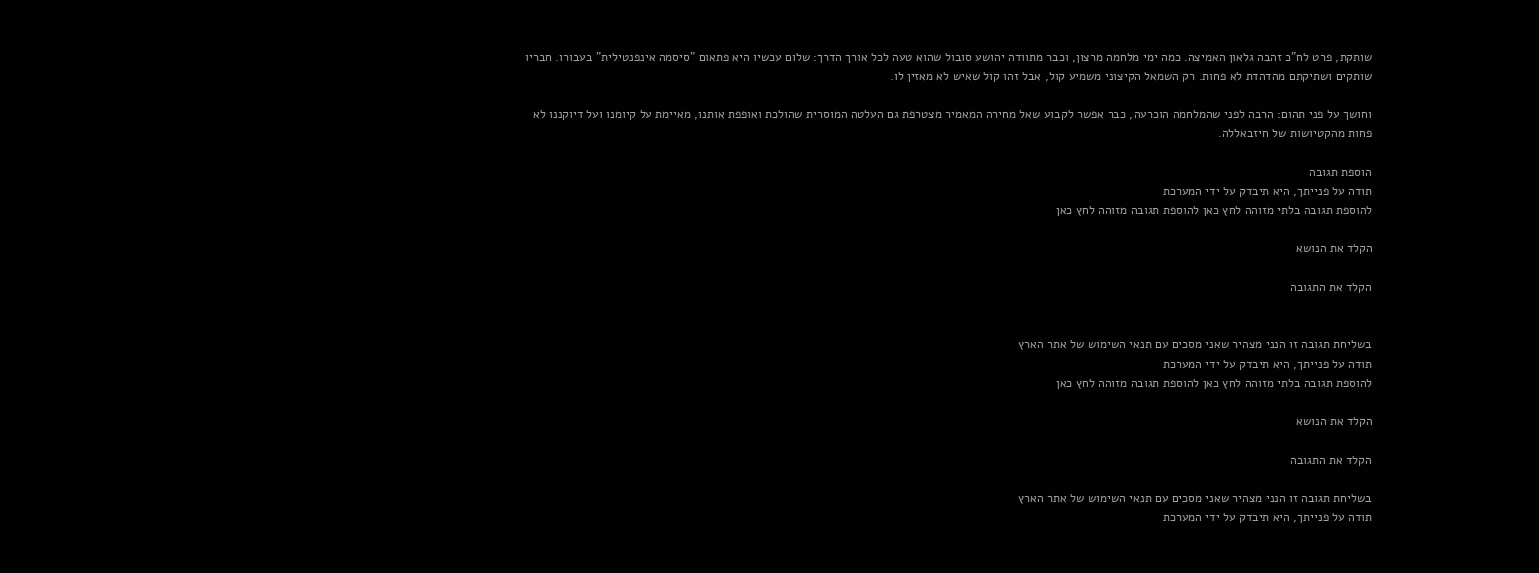שותקת, פרט לח"כ זהבה גלאון האמיצה. כמה ימי מלחמה מרצון, וכבר מתוודה יהושע סובול שהוא טעה לכל אורך הדרך: שלום עכשיו היא פתאום "סיסמה אינפנטילית" בעבורו. חבריו שותקים ושתיקתם מהדהדת לא פחות. רק השמאל הקיצוני משמיע קול, אבל זהו קול שאיש לא מאזין לו.

וחושך על פני תהום: הרבה לפני שהמלחמה הוכרעה, כבר אפשר לקבוע שאל מחירה המאמיר מצטרפת גם העלטה המוסרית שהולכת ואופפת אותנו, מאיימת על קיומנו ועל דיוקננו לא פחות מהקטיושות של חיזבאללה.

הוספת תגובה
תודה על פנייתך, היא תיבדק על ידי המערכת
להוספת תגובה בלתי מזוהה לחץ כאן להוספת תגובה מזוהה לחץ כאן

הקלד את הנושא

הקלד את התגובה


בשליחת תגובה זו הנני מצהיר שאני מסכים עם תנאי השימוש של אתר הארץ
תודה על פנייתך, היא תיבדק על ידי המערכת
להוספת תגובה בלתי מזוהה לחץ כאן להוספת תגובה מזוהה לחץ כאן

הקלד את הנושא

הקלד את התגובה

בשליחת תגובה זו הנני מצהיר שאני מסכים עם תנאי השימוש של אתר הארץ
תודה על פנייתך, היא תיבדק על ידי המערכת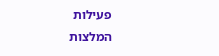פעילות
המלצות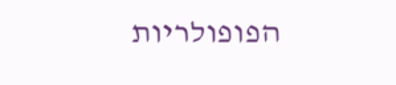הפופולריות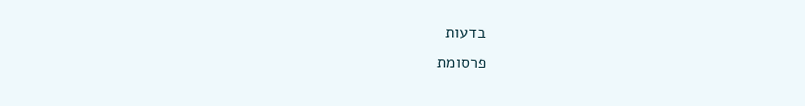בדעות
פרסומת